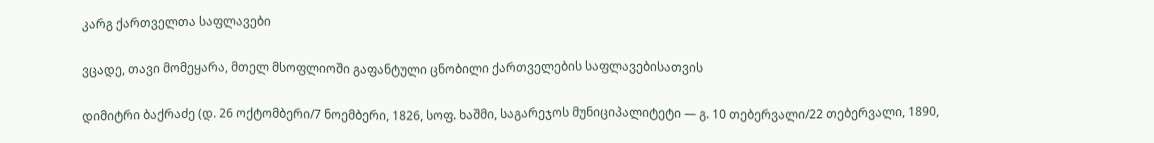კარგ ქართველთა საფლავები

ვცადე, თავი მომეყარა, მთელ მსოფლიოში გაფანტული ცნობილი ქართველების საფლავებისათვის

დიმიტრი ბაქრაძე (დ. 26 ოქტომბერი/7 ნოემბერი, 1826, სოფ. ხაშმი, საგარეჯოს მუნიციპალიტეტი — გ. 10 თებერვალი/22 თებერვალი, 1890,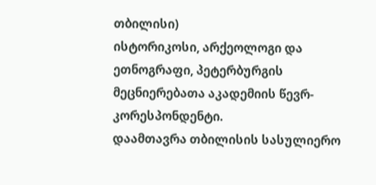თბილისი)
ისტორიკოსი, არქეოლოგი და ეთნოგრაფი, პეტერბურგის მეცნიერებათა აკადემიის წევრ-კორესპონდენტი.
დაამთავრა თბილისის სასულიერო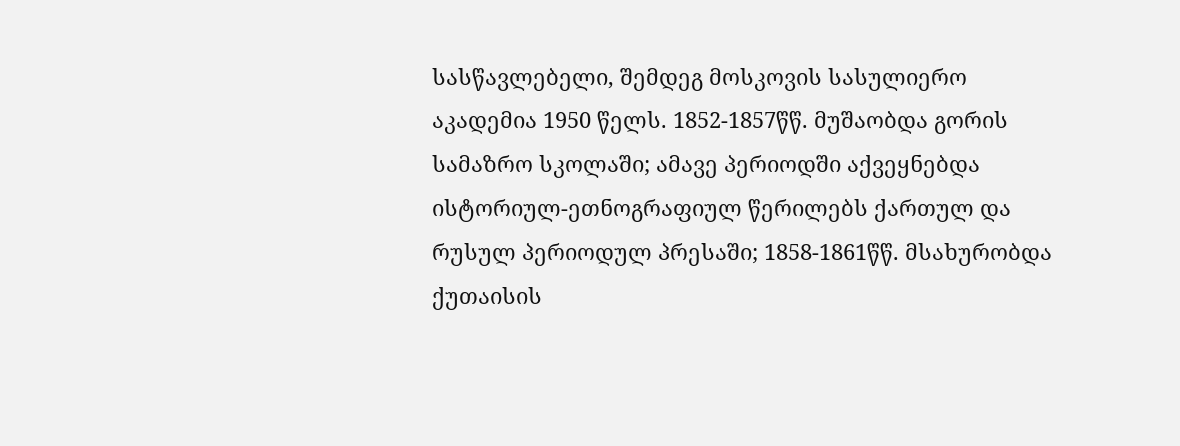სასწავლებელი, შემდეგ მოსკოვის სასულიერო აკადემია 1950 წელს. 1852-1857წწ. მუშაობდა გორის სამაზრო სკოლაში; ამავე პერიოდში აქვეყნებდა ისტორიულ-ეთნოგრაფიულ წერილებს ქართულ და რუსულ პერიოდულ პრესაში; 1858-1861წწ. მსახურობდა ქუთაისის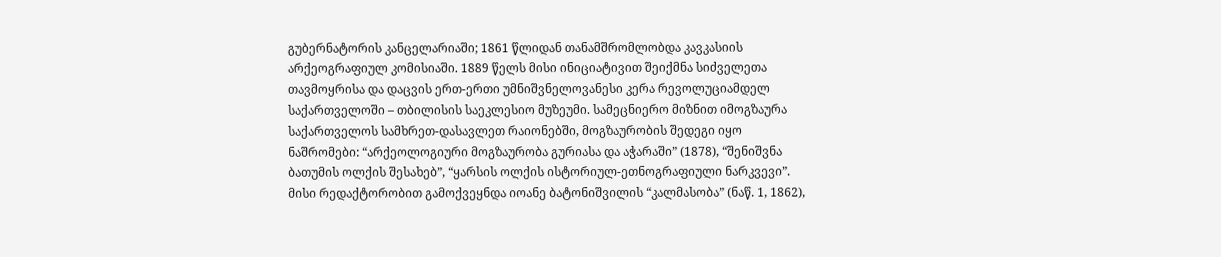გუბერნატორის კანცელარიაში; 1861 წლიდან თანამშრომლობდა კავკასიის არქეოგრაფიულ კომისიაში. 1889 წელს მისი ინიციატივით შეიქმნა სიძველეთა თავმოყრისა და დაცვის ერთ-ერთი უმნიშვნელოვანესი კერა რევოლუციამდელ საქართველოში – თბილისის საეკლესიო მუზეუმი. სამეცნიერო მიზნით იმოგზაურა საქართველოს სამხრეთ-დასავლეთ რაიონებში, მოგზაურობის შედეგი იყო ნაშრომები: “არქეოლოგიური მოგზაურობა გურიასა და აჭარაში” (1878), “შენიშვნა ბათუმის ოლქის შესახებ”, “ყარსის ოლქის ისტორიულ-ეთნოგრაფიული ნარკვევი”. მისი რედაქტორობით გამოქვეყნდა იოანე ბატონიშვილის “კალმასობა” (ნაწ. 1, 1862),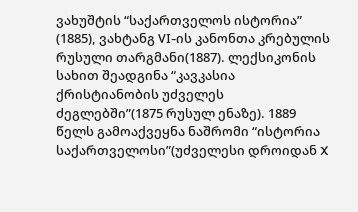ვახუშტის “საქართველოს ისტორია” (1885), ვახტანგ VI-ის კანონთა კრებულის რუსული თარგმანი(1887). ლექსიკონის სახით შეადგინა “კავკასია ქრისტიანობის უძველეს ძეგლებში”(1875 რუსულ ენაზე). 1889 წელს გამოაქვეყნა ნაშრომი “ისტორია საქართველოსი”(უძველესი დროიდან X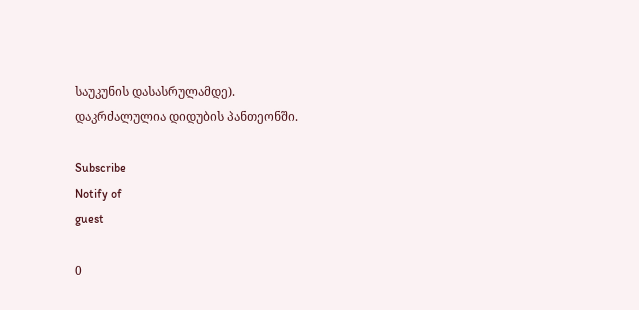საუკუნის დასასრულამდე).
დაკრძალულია დიდუბის პანთეონში.

Subscribe
Notify of
guest

0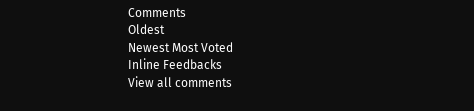Comments
Oldest
Newest Most Voted
Inline Feedbacks
View all comments